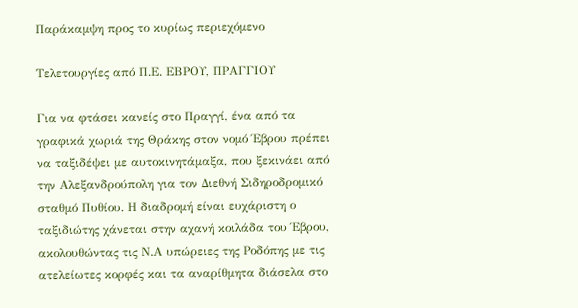Παράκαμψη προς το κυρίως περιεχόμενο

Τελετουργίες από Π.Ε. ΕΒΡΟΥ, ΠΡΑΓΓΙΟΥ

Για να φτάσει κανείς στο Πραγγί, ένα από τα γραφικά χωριά της Θράκης στον νομό Έβρου πρέπει να ταξιδέψει με αυτοκινητάμαξα, που ξεκινάει από την Αλεξανδρούπολη για τον Διεθνή Σιδηροδρομικό σταθμό Πυθίου. Η διαδρομή είναι ευχάριστη ο ταξιδιώτης χάνεται στην αχανή κοιλάδα του Έβρου, ακολουθώντας τις Ν.Α υπώρειες της Ροδόπης με τις ατελείωτες κορφές και τα αναρίθμητα διάσελα στο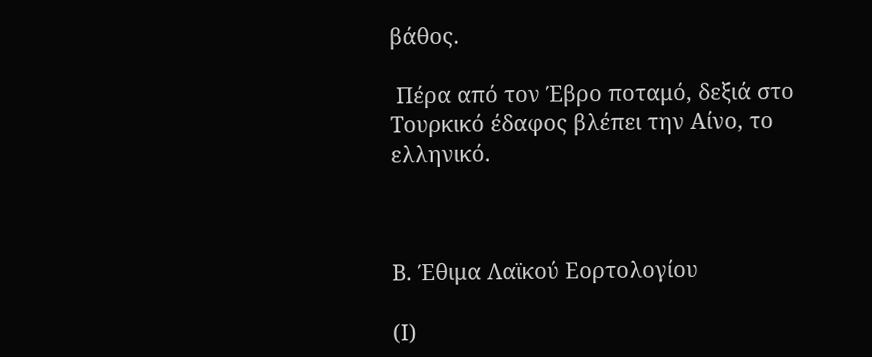βάθος.

 Πέρα από τον Έβρο ποταμό, δεξιά στο Τουρκικό έδαφος βλέπει την Αίνο, το ελληνικό.



Β. Έθιμα Λαϊκού Εορτολογίου

(Ι)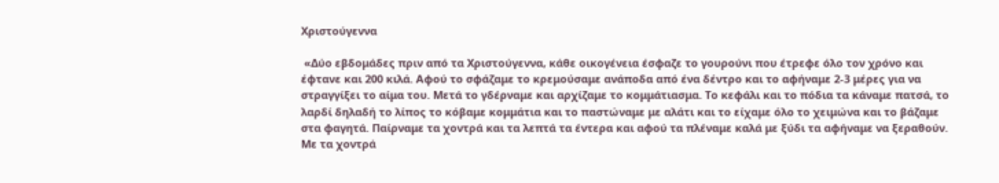Χριστούγεννα

 «Δύο εβδομάδες πριν από τα Χριστούγεννα, κάθε οικογένεια έσφαζε το γουρούνι που έτρεφε όλο τον χρόνο και έφτανε και 200 κιλά. Αφού το σφάζαμε το κρεμούσαμε ανάποδα από ένα δέντρο και το αφήναμε 2-3 μέρες για να στραγγίξει το αίμα του. Μετά το γδέρναμε και αρχίζαμε το κομμάτιασμα. Το κεφάλι και το πόδια τα κάναμε πατσά, το λαρδί δηλαδή το λίπος το κόβαμε κομμάτια και το παστώναμε με αλάτι και το είχαμε όλο το χειμώνα και το βάζαμε στα φαγητά. Παίρναμε τα χοντρά και τα λεπτά τα έντερα και αφού τα πλέναμε καλά με ξύδι τα αφήναμε να ξεραθούν. Με τα χοντρά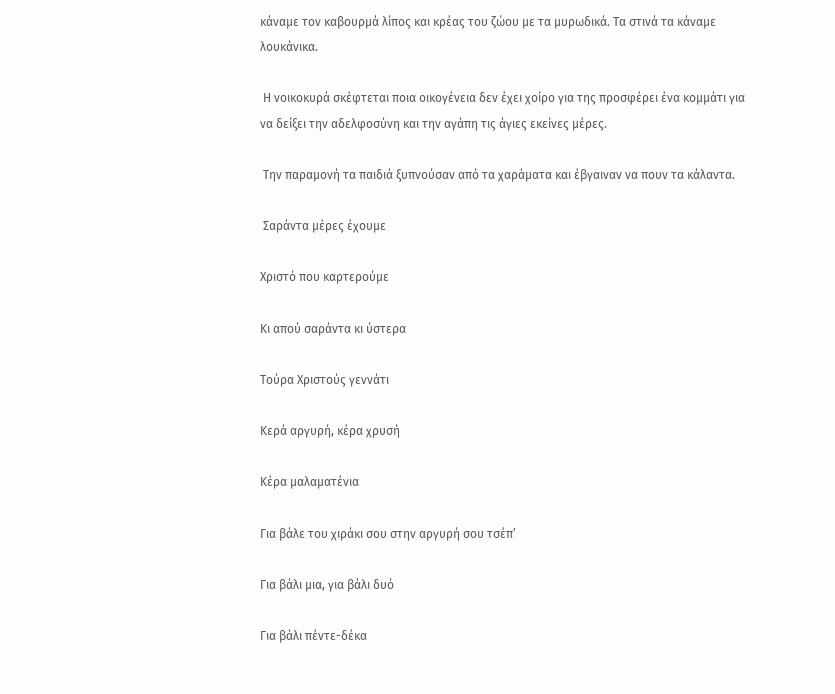κάναμε τον καβουρμά λίπος και κρέας του ζώου με τα μυρωδικά. Τα στινά τα κάναμε λουκάνικα.

 Η νοικοκυρά σκέφτεται ποια οικογένεια δεν έχει χοίρο για της προσφέρει ένα κομμάτι για να δείξει την αδελφοσύνη και την αγάπη τις άγιες εκείνες μέρες.

 Την παραμονή τα παιδιά ξυπνούσαν από τα χαράματα και έβγαιναν να πουν τα κάλαντα.

 Σαράντα μέρες έχουμε

Χριστό που καρτερούμε

Κι απού σαράντα κι ύστερα

Τούρα Χριστούς γεννάτι

Κερά αργυρή, κέρα χρυσή

Κέρα μαλαματένια

Για βάλε του χιράκι σου στην αργυρή σου τσέπ’

Για βάλι μια, για βάλι δυό

Για βάλι πέντε-δέκα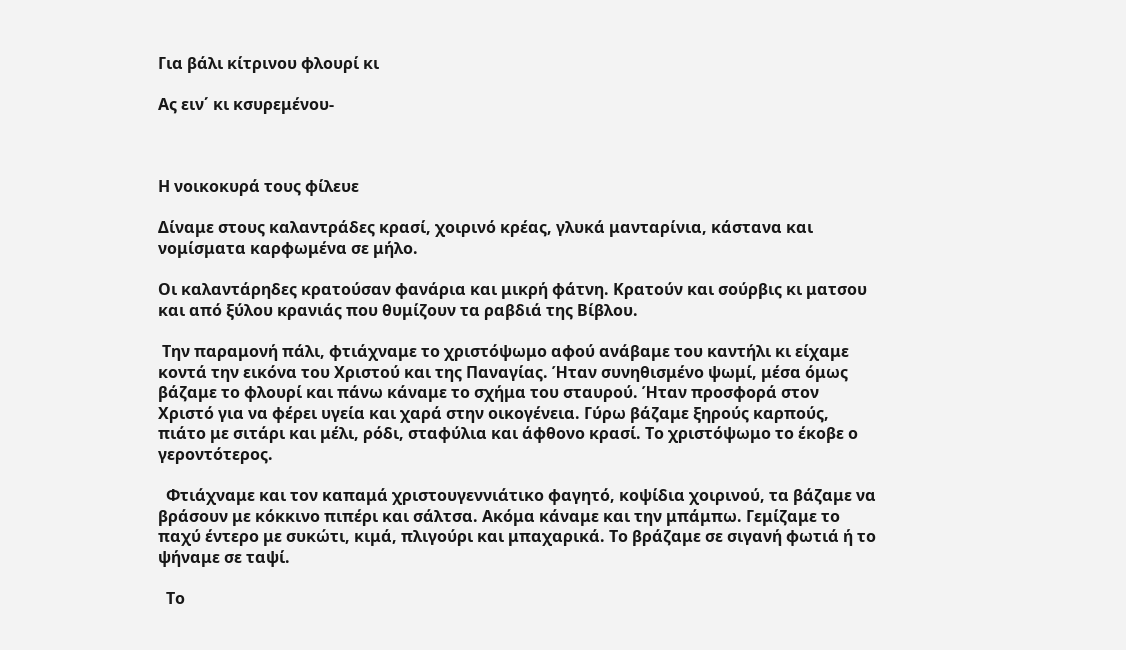Για βάλι κίτρινου φλουρί κι

Ας ειν΄ κι κσυρεμένου-



Η νοικοκυρά τους φίλευε

Δίναμε στους καλαντράδες κρασί, χοιρινό κρέας, γλυκά μανταρίνια, κάστανα και νομίσματα καρφωμένα σε μήλο.

Οι καλαντάρηδες κρατούσαν φανάρια και μικρή φάτνη. Κρατούν και σούρβις κι ματσου και από ξύλου κρανιάς που θυμίζουν τα ραβδιά της Βίβλου.

 Την παραμονή πάλι, φτιάχναμε το χριστόψωμο αφού ανάβαμε του καντήλι κι είχαμε κοντά την εικόνα του Χριστού και της Παναγίας. Ήταν συνηθισμένο ψωμί, μέσα όμως βάζαμε το φλουρί και πάνω κάναμε το σχήμα του σταυρού. Ήταν προσφορά στον Χριστό για να φέρει υγεία και χαρά στην οικογένεια. Γύρω βάζαμε ξηρούς καρπούς, πιάτο με σιτάρι και μέλι, ρόδι, σταφύλια και άφθονο κρασί. Το χριστόψωμο το έκοβε ο γεροντότερος.

  Φτιάχναμε και τον καπαμά χριστουγεννιάτικο φαγητό, κοψίδια χοιρινού, τα βάζαμε να βράσουν με κόκκινο πιπέρι και σάλτσα. Ακόμα κάναμε και την μπάμπω. Γεμίζαμε το παχύ έντερο με συκώτι, κιμά, πλιγούρι και μπαχαρικά. Το βράζαμε σε σιγανή φωτιά ή το ψήναμε σε ταψί.

  Το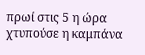πρωί στις 5 η ώρα χτυπούσε η καμπάνα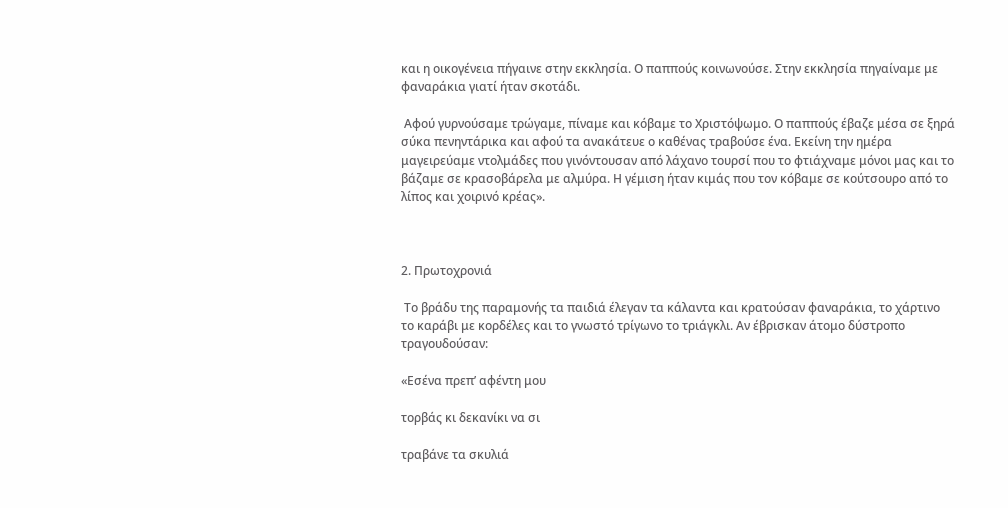και η οικογένεια πήγαινε στην εκκλησία. Ο παππούς κοινωνούσε. Στην εκκλησία πηγαίναμε με φαναράκια γιατί ήταν σκοτάδι.

 Αφού γυρνούσαμε τρώγαμε, πίναμε και κόβαμε το Χριστόψωμο. Ο παππούς έβαζε μέσα σε ξηρά σύκα πενηντάρικα και αφού τα ανακάτευε ο καθένας τραβούσε ένα. Εκείνη την ημέρα μαγειρεύαμε ντολμάδες που γινόντουσαν από λάχανο τουρσί που το φτιάχναμε μόνοι μας και το βάζαμε σε κρασοβάρελα με αλμύρα. Η γέμιση ήταν κιμάς που τον κόβαμε σε κούτσουρο από το λίπος και χοιρινό κρέας».



2. Πρωτοχρονιά

 Το βράδυ της παραμονής τα παιδιά έλεγαν τα κάλαντα και κρατούσαν φαναράκια, το χάρτινο το καράβι με κορδέλες και το γνωστό τρίγωνο το τριάγκλι. Αν έβρισκαν άτομο δύστροπο τραγουδούσαν:

«Εσένα πρεπ’ αφέντη μου

τορβάς κι δεκανίκι να σι

τραβάνε τα σκυλιά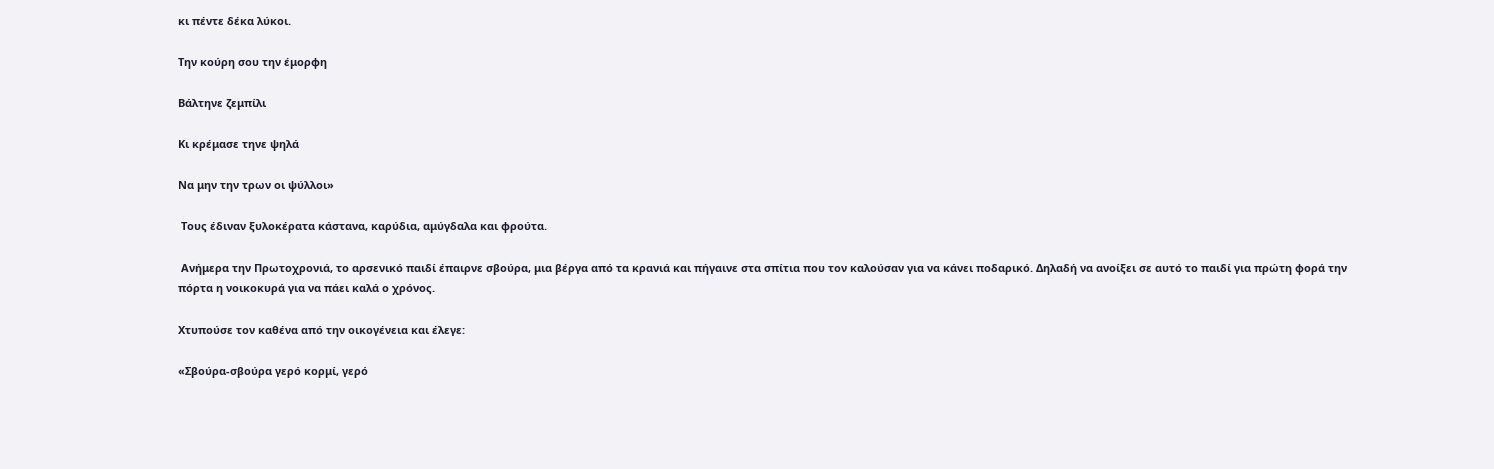κι πέντε δέκα λύκοι.

Την κούρη σου την έμορφη

Βάλτηνε ζεμπίλι

Κι κρέμασε τηνε ψηλά

Να μην την τρων οι ψύλλοι»

 Τους έδιναν ξυλοκέρατα κάστανα, καρύδια, αμύγδαλα και φρούτα.

 Ανήμερα την Πρωτοχρονιά, το αρσενικό παιδί έπαιρνε σβούρα, μια βέργα από τα κρανιά και πήγαινε στα σπίτια που τον καλούσαν για να κάνει ποδαρικό. Δηλαδή να ανοίξει σε αυτό το παιδί για πρώτη φορά την πόρτα η νοικοκυρά για να πάει καλά ο χρόνος.

Χτυπούσε τον καθένα από την οικογένεια και έλεγε:

«Σβούρα-σβούρα γερό κορμί, γερό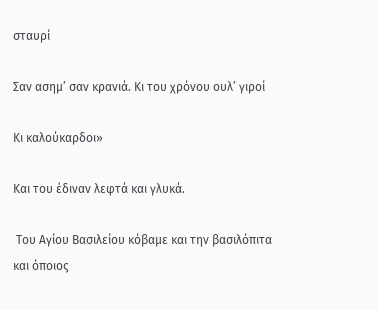σταυρί

Σαν ασημ’ σαν κρανιά. Κι του χρόνου ουλ’ γιροί

Κι καλούκαρδοι»

Και του έδιναν λεφτά και γλυκά.

 Του Αγίου Βασιλείου κόβαμε και την βασιλόπιτα και όποιος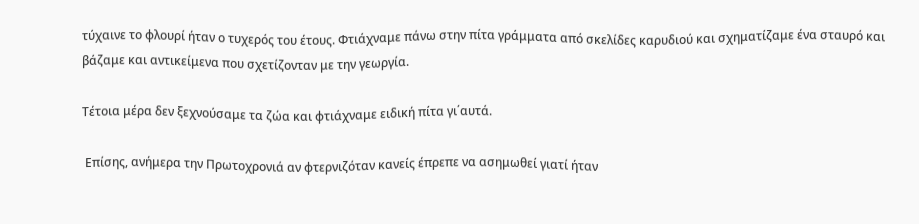τύχαινε το φλουρί ήταν ο τυχερός του έτους. Φτιάχναμε πάνω στην πίτα γράμματα από σκελίδες καρυδιού και σχηματίζαμε ένα σταυρό και βάζαμε και αντικείμενα που σχετίζονταν με την γεωργία.

Τέτοια μέρα δεν ξεχνούσαμε τα ζώα και φτιάχναμε ειδική πίτα γι΄αυτά.

 Επίσης, ανήμερα την Πρωτοχρονιά αν φτερνιζόταν κανείς έπρεπε να ασημωθεί γιατί ήταν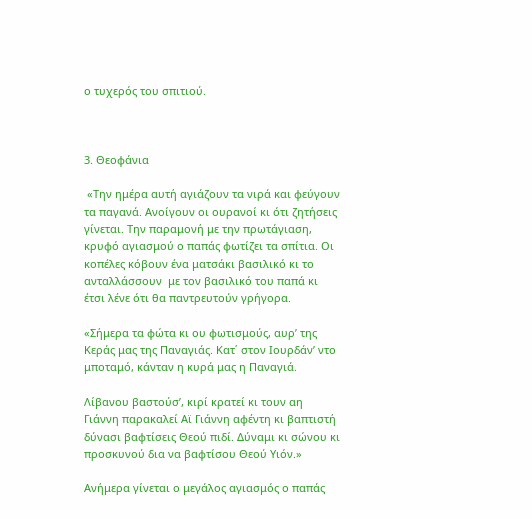ο τυχερός του σπιτιού.



3. Θεοφάνια

 «Την ημέρα αυτή αγιάζουν τα νιρά και φεύγουν τα παγανά. Ανοίγουν οι ουρανοί κι ότι ζητήσεις γίνεται. Την παραμονή με την πρωτάγιαση, κρυφό αγιασμού ο παπάς φωτίζει τα σπίτια. Οι κοπέλες κόβουν ένα ματσάκι βασιλικό κι το ανταλλάσσουν  με τον βασιλικό του παπά κι έτσι λένε ότι θα παντρευτούν γρήγορα.

«Σήμερα τα φώτα κι ου φωτισμούς, αυρ’ της Κεράς μας της Παναγιάς. Κατ΄ στον Ιουρδάν’ ντο μποταμό, κάνταν η κυρά μας η Παναγιά.

Λίβανου βαστούσ’, κιρί κρατεί κι τουν αη Γιάννη παρακαλεί Αϊ Γιάννη αφέντη κι βαπτιστή δύνασι βαφτίσεις Θεού πιδί. Δύναμι κι σώνου κι προσκυνού δια να βαφτίσου Θεού Υιόν.»

Ανήμερα γίνεται ο μεγάλος αγιασμός ο παπάς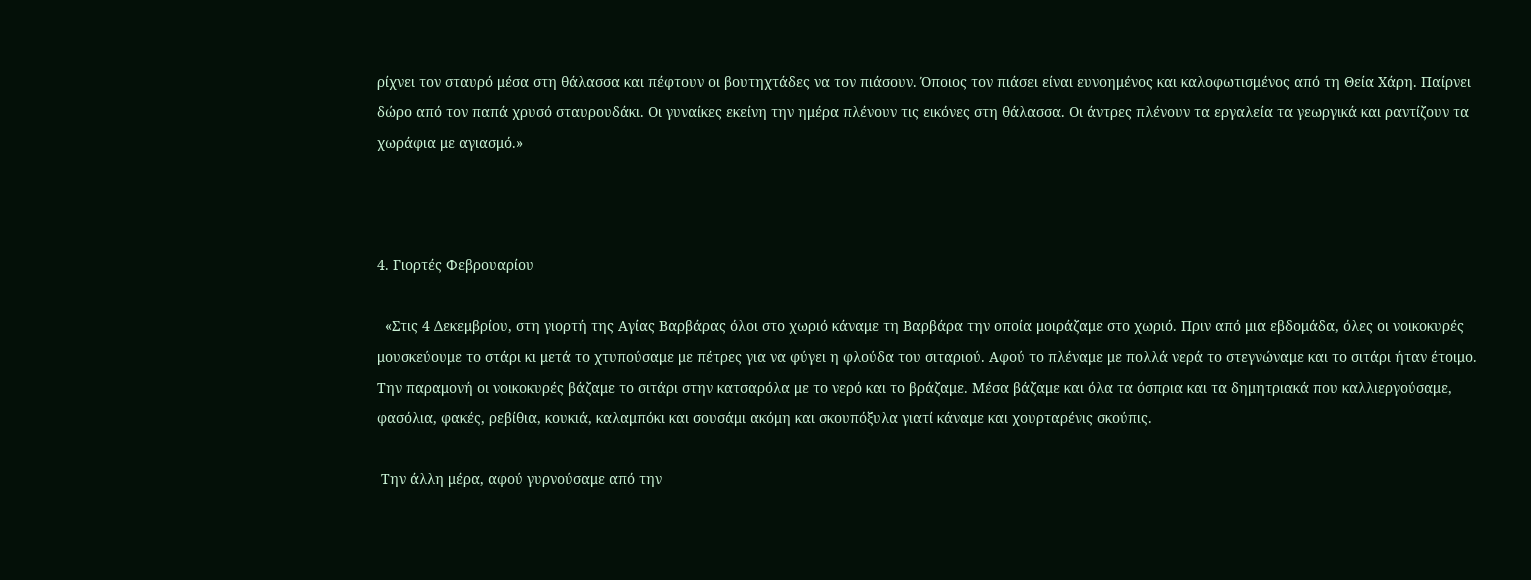ρίχνει τον σταυρό μέσα στη θάλασσα και πέφτουν οι βουτηχτάδες να τον πιάσουν. Όποιος τον πιάσει είναι ευνοημένος και καλοφωτισμένος από τη Θεία Χάρη. Παίρνει δώρο από τον παπά χρυσό σταυρουδάκι. Οι γυναίκες εκείνη την ημέρα πλένουν τις εικόνες στη θάλασσα. Οι άντρες πλένουν τα εργαλεία τα γεωργικά και ραντίζουν τα χωράφια με αγιασμό.»



4. Γιορτές Φεβρουαρίου

  «Στις 4 Δεκεμβρίου, στη γιορτή της Αγίας Βαρβάρας όλοι στο χωριό κάναμε τη Βαρβάρα την οποία μοιράζαμε στο χωριό. Πριν από μια εβδομάδα, όλες οι νοικοκυρές μουσκεύουμε το στάρι κι μετά το χτυπούσαμε με πέτρες για να φύγει η φλούδα του σιταριού. Αφού το πλέναμε με πολλά νερά το στεγνώναμε και το σιτάρι ήταν έτοιμο. Την παραμονή οι νοικοκυρές βάζαμε το σιτάρι στην κατσαρόλα με το νερό και το βράζαμε. Μέσα βάζαμε και όλα τα όσπρια και τα δημητριακά που καλλιεργούσαμε, φασόλια, φακές, ρεβίθια, κουκιά, καλαμπόκι και σουσάμι ακόμη και σκουπόξυλα γιατί κάναμε και χουρταρένις σκούπις.

 Την άλλη μέρα, αφού γυρνούσαμε από την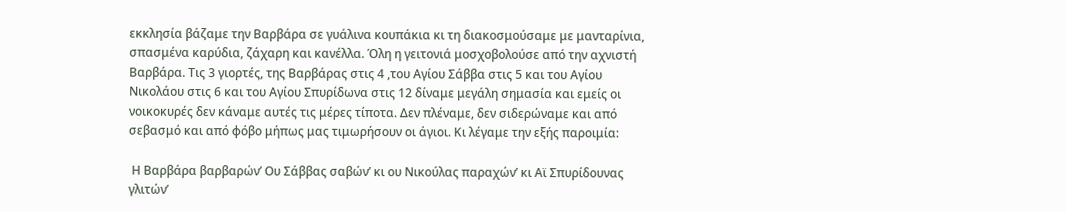εκκλησία βάζαμε την Βαρβάρα σε γυάλινα κουπάκια κι τη διακοσμούσαμε με μανταρίνια, σπασμένα καρύδια, ζάχαρη και κανέλλα. Όλη η γειτονιά μοσχοβολούσε από την αχνιστή Βαρβάρα. Τις 3 γιορτές, της Βαρβάρας στις 4 ,του Αγίου Σάββα στις 5 και του Αγίου Νικολάου στις 6 και του Αγίου Σπυρίδωνα στις 12 δίναμε μεγάλη σημασία και εμείς οι νοικοκυρές δεν κάναμε αυτές τις μέρες τίποτα. Δεν πλέναμε, δεν σιδερώναμε και από σεβασμό και από φόβο μήπως μας τιμωρήσουν οι άγιοι. Κι λέγαμε την εξής παροιμία:

 Η Βαρβάρα βαρβαρών’ Ου Σάββας σαβών’ κι ου Νικούλας παραχών’ κι Αϊ Σπυρίδουνας γλιτών’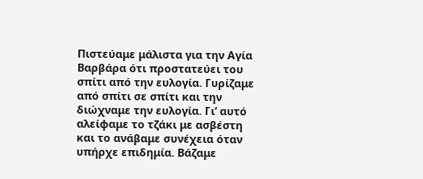Πιστεύαμε μάλιστα για την Αγία Βαρβάρα ότι προστατεύει του σπίτι από την ευλογία. Γυρίζαμε από σπίτι σε σπίτι και την διώχναμε την ευλογία. Γι’ αυτό αλείφαμε το τζάκι με ασβέστη και το ανάβαμε συνέχεια όταν υπήρχε επιδημία. Βάζαμε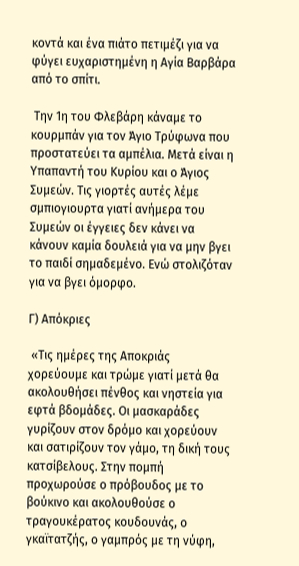κοντά και ένα πιάτο πετιμέζι για να φύγει ευχαριστημένη η Αγία Βαρβάρα από το σπίτι.

 Την 1η του Φλεβάρη κάναμε το κουρμπάν για τον Άγιο Τρύφωνα που προστατεύει τα αμπέλια. Μετά είναι η Υπαπαντή του Κυρίου και ο Άγιος Συμεών. Τις γιορτές αυτές λέμε σμπιογιουρτα γιατί ανήμερα του Συμεών οι έγγειες δεν κάνει να κάνουν καμία δουλειά για να μην βγει το παιδί σημαδεμένο. Ενώ στολιζόταν για να βγει όμορφο.

Γ) Απόκριες

 «Τις ημέρες της Αποκριάς χορεύουμε και τρώμε γιατί μετά θα ακολουθήσει πένθος και νηστεία για εφτά βδομάδες. Οι μασκαράδες γυρίζουν στον δρόμο και χορεύουν και σατιρίζουν τον γάμο, τη δική τους κατσίβελους. Στην πομπή προχωρούσε ο πρόβουδος με το βούκινο και ακολουθούσε ο τραγουκέρατος κουδουνάς, ο γκαϊτατζής, ο γαμπρός με τη νύφη,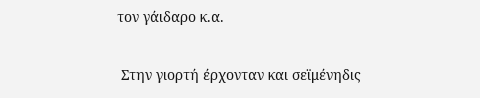τον γάιδαρο κ.α.

 Στην γιορτή έρχονταν και σεϊμένηδις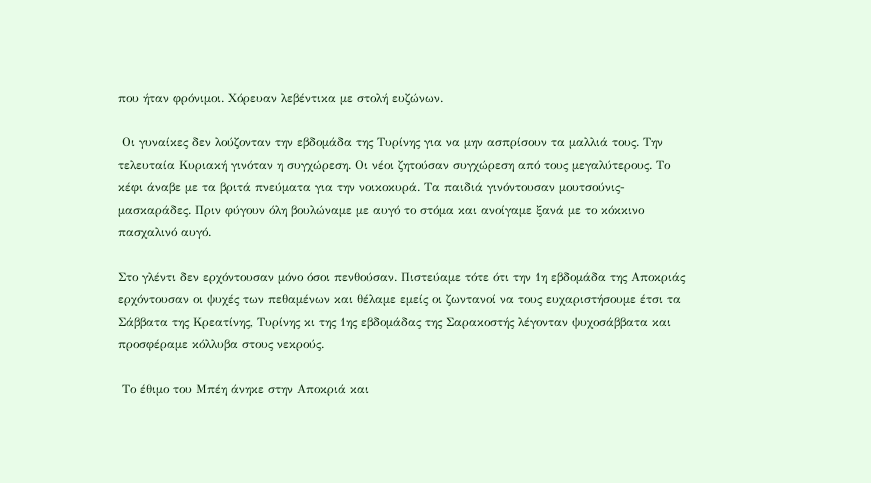που ήταν φρόνιμοι. Χόρευαν λεβέντικα με στολή ευζώνων.

 Οι γυναίκες δεν λούζονταν την εβδομάδα της Τυρίνης για να μην ασπρίσουν τα μαλλιά τους. Την τελευταία Κυριακή γινόταν η συγχώρεση. Οι νέοι ζητούσαν συγχώρεση από τους μεγαλύτερους. Το κέφι άναβε με τα βριτά πνεύματα για την νοικοκυρά. Τα παιδιά γινόντουσαν μουτσούνις- μασκαράδες. Πριν φύγουν όλη βουλώναμε με αυγό το στόμα και ανοίγαμε ξανά με το κόκκινο πασχαλινό αυγό.

Στο γλέντι δεν ερχόντουσαν μόνο όσοι πενθούσαν. Πιστεύαμε τότε ότι την 1η εβδομάδα της Αποκριάς ερχόντουσαν οι ψυχές των πεθαμένων και θέλαμε εμείς οι ζωντανοί να τους ευχαριστήσουμε έτσι τα Σάββατα της Κρεατίνης, Τυρίνης κι της 1ης εβδομάδας της Σαρακοστής λέγονταν ψυχοσάββατα και προσφέραμε κόλλυβα στους νεκρούς.

 Το έθιμο του Μπέη άνηκε στην Αποκριά και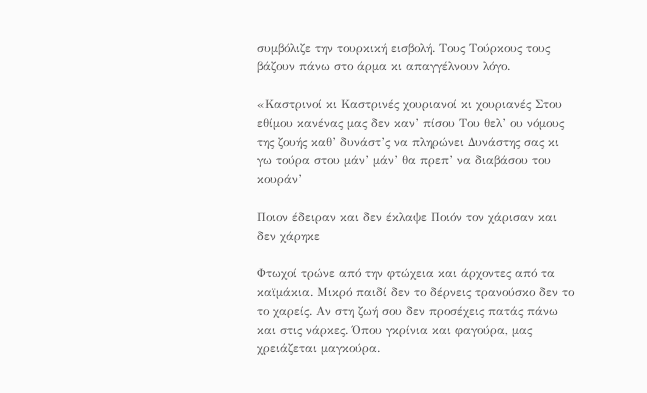συμβόλιζε την τουρκική εισβολή. Τους Τούρκους τους βάζουν πάνω στο άρμα κι απαγγέλνουν λόγο.

«Καστρινοί κι Καστρινές χουριανοί κι χουριανές Στου εθίμου κανένας μας δεν καν’ πίσου Του θελ’ ου νόμους της ζουής καθ’ δυνάστ’ς να πληρώνει Δυνάστης σας κι γω τούρα στου μάν’ μάν’ θα πρεπ’ να διαβάσου του κουράν’

Ποιον έδειραν και δεν έκλαψε Ποιόν τον χάρισαν και δεν χάρηκε

Φτωχοί τρώνε από την φτώχεια και άρχοντες από τα καϊμάκια. Μικρό παιδί δεν το δέρνεις τρανούσκο δεν το το χαρείς. Αν στη ζωή σου δεν προσέχεις πατάς πάνω και στις νάρκες. Όπου γκρίνια και φαγούρα, μας χρειάζεται μαγκούρα.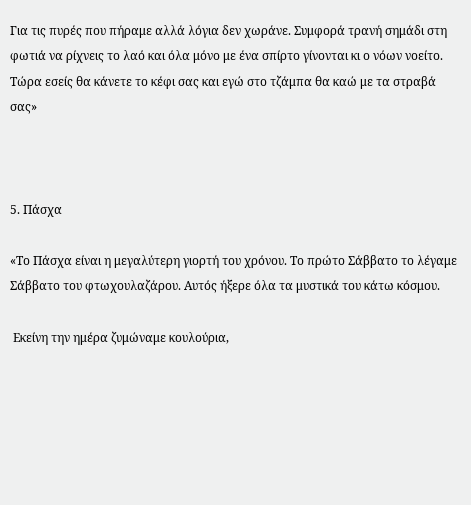Για τις πυρές που πήραμε αλλά λόγια δεν χωράνε. Συμφορά τρανή σημάδι στη φωτιά να ρίχνεις το λαό και όλα μόνο με ένα σπίρτο γίνονται κι ο νόων νοείτο. Τώρα εσείς θα κάνετε το κέφι σας και εγώ στο τζάμπα θα καώ με τα στραβά σας»



5. Πάσχα

«Το Πάσχα είναι η μεγαλύτερη γιορτή του χρόνου. Το πρώτο Σάββατο το λέγαμε Σάββατο του φτωχουλαζάρου. Αυτός ήξερε όλα τα μυστικά του κάτω κόσμου.

 Εκείνη την ημέρα ζυμώναμε κουλούρια,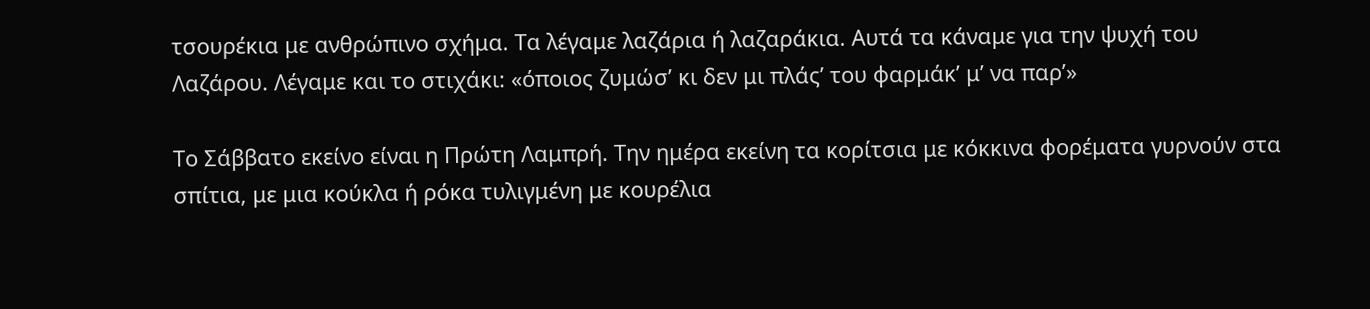τσουρέκια με ανθρώπινο σχήμα. Τα λέγαμε λαζάρια ή λαζαράκια. Αυτά τα κάναμε για την ψυχή του Λαζάρου. Λέγαμε και το στιχάκι: «όποιος ζυμώσ’ κι δεν μι πλάς’ του φαρμάκ’ μ’ να παρ’»

Το Σάββατο εκείνο είναι η Πρώτη Λαμπρή. Την ημέρα εκείνη τα κορίτσια με κόκκινα φορέματα γυρνούν στα σπίτια, με μια κούκλα ή ρόκα τυλιγμένη με κουρέλια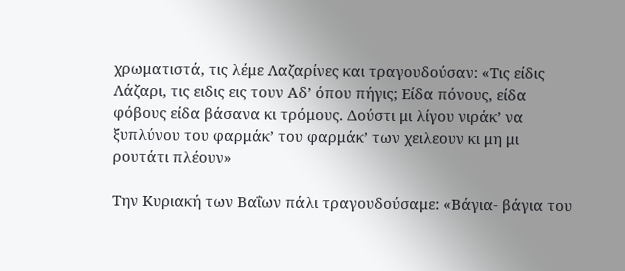χρωματιστά, τις λέμε Λαζαρίνες και τραγουδούσαν: «Τις είδις Λάζαρι, τις ειδις εις τουν Αδ’ όπου πήγις; Είδα πόνους, είδα φόβους είδα βάσανα κι τρόμους. Δούστι μι λίγου νιράκ’ να ξυπλύνου του φαρμάκ’ του φαρμάκ’ των χειλεουν κι μη μι ρουτάτι πλέουν»

Την Κυριακή των Βαΐων πάλι τραγουδούσαμε: «Βάγια- βάγια του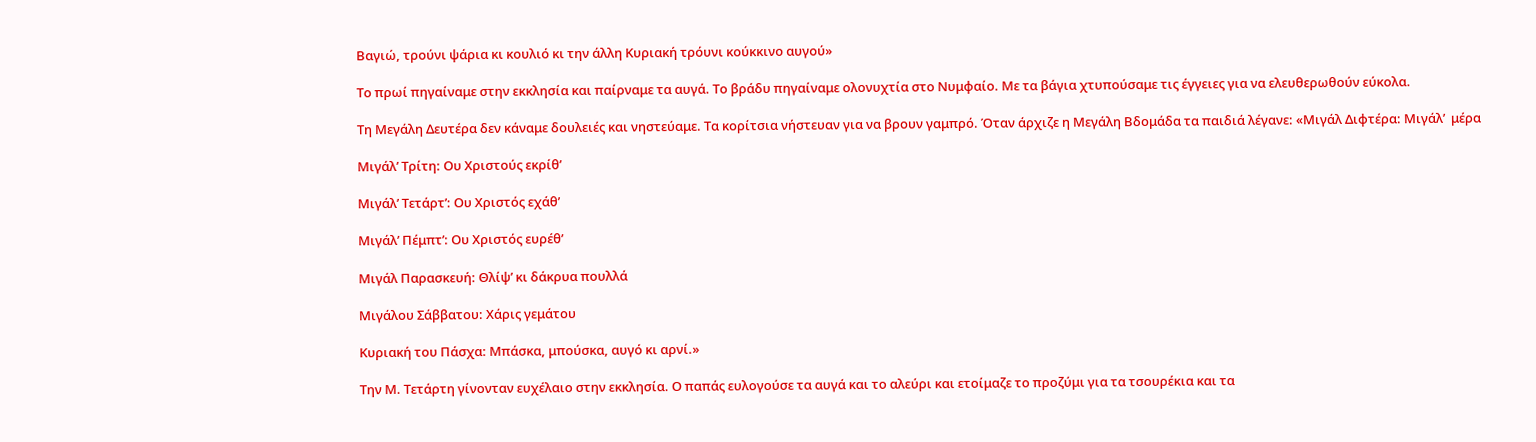Βαγιώ, τρούνι ψάρια κι κουλιό κι την άλλη Κυριακή τρόυνι κούκκινο αυγού»

Το πρωί πηγαίναμε στην εκκλησία και παίρναμε τα αυγά. Το βράδυ πηγαίναμε ολονυχτία στο Νυμφαίο. Με τα βάγια χτυπούσαμε τις έγγειες για να ελευθερωθούν εύκολα.

Τη Μεγάλη Δευτέρα δεν κάναμε δουλειές και νηστεύαμε. Τα κορίτσια νήστευαν για να βρουν γαμπρό. Όταν άρχιζε η Μεγάλη Βδομάδα τα παιδιά λέγανε: «Μιγάλ Διφτέρα: Μιγάλ’  μέρα

Μιγάλ’ Τρίτη: Ου Χριστούς εκρίθ’

Μιγάλ’ Τετάρτ’: Ου Χριστός εχάθ’

Μιγάλ’ Πέμπτ’: Ου Χριστός ευρέθ’

Μιγάλ Παρασκευή: Θλίψ’ κι δάκρυα πουλλά

Μιγάλου Σάββατου: Χάρις γεμάτου

Κυριακή του Πάσχα: Μπάσκα, μπούσκα, αυγό κι αρνί.»

Την Μ. Τετάρτη γίνονταν ευχέλαιο στην εκκλησία. Ο παπάς ευλογούσε τα αυγά και το αλεύρι και ετοίμαζε το προζύμι για τα τσουρέκια και τα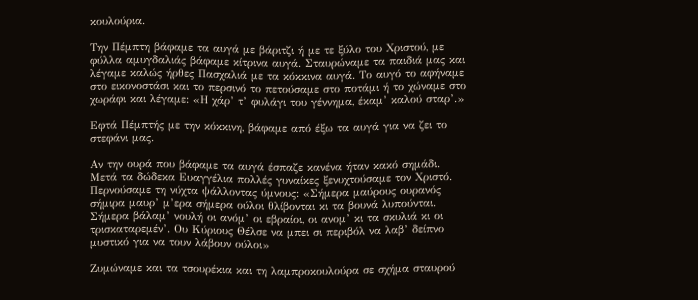κουλούρια.

Την Πέμπτη βάφαμε τα αυγά με βάριτζι ή με τε ξύλο του Χριστού, με φύλλα αμυγδαλιάς βάφαμε κίτρινα αυγά. Σταυρώναμε τα παιδιά μας και λέγαμε καλώς ήρθες Πασχαλιά με τα κόκκινα αυγά. Το αυγό το αφήναμε στο εικονοστάσι και το περσινό το πετούσαμε στο ποτάμι ή το χώναμε στο χωράφι και λέγαμε: «Η χάρ’ τ’ φυλάγι του γέννημα, έκαμ’ καλού σταρ’.»

Εφτά Πέμπτής με την κόκκινη, βάφαμε από έξω τα αυγά για να ζει το στεφάνι μας.

Αν την ουρά που βάφαμε τα αυγά έσπαζε κανένα ήταν κακό σημάδι. Μετά τα δώδεκα Ευαγγέλια πολλές γυναίκες ξενυχτούσαμε τον Χριστό. Περνούσαμε τη νύχτα ψάλλοντας ύμνους: «Σήμερα μαύρους ουρανός σήμιρα μαυρ’ μ’ερα σήμερα ούλοι θλίβονται κι τα βουνά λυπούνται. Σήμερα βάλαμ’ νουλή οι ανόμ’ οι εβραίοι, οι ανομ’ κι τα σκυλιά κι οι τρισκαταρεμέν’. Ου Κύριους Θέλσε να μπει σι περιβόλ να λαβ’ δείπνο μυστικό για να τουν λάβουν ούλοι»

Ζυμώναμε και τα τσουρέκια και τη λαμπροκουλούρα σε σχήμα σταυρού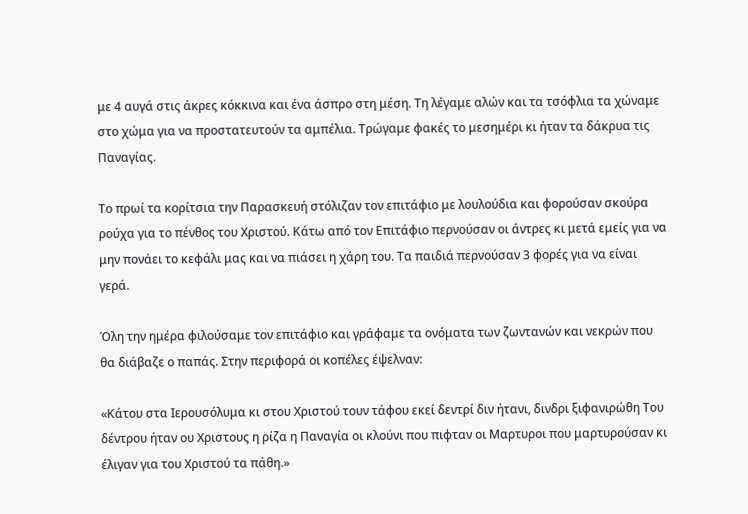με 4 αυγά στις άκρες κόκκινα και ένα άσπρο στη μέση. Τη λέγαμε αλών και τα τσόφλια τα χώναμε στο χώμα για να προστατευτούν τα αμπέλια. Τρώγαμε φακές το μεσημέρι κι ήταν τα δάκρυα τις Παναγίας.

Το πρωί τα κορίτσια την Παρασκευή στόλιζαν τον επιτάφιο με λουλούδια και φορούσαν σκούρα ρούχα για το πένθος του Χριστού. Κάτω από τον Επιτάφιο περνούσαν οι άντρες κι μετά εμείς για να μην πονάει το κεφάλι μας και να πιάσει η χάρη του. Τα παιδιά περνούσαν 3 φορές για να είναι γερά.

Όλη την ημέρα φιλούσαμε τον επιτάφιο και γράφαμε τα ονόματα των ζωντανών και νεκρών που θα διάβαζε ο παπάς. Στην περιφορά οι κοπέλες έψελναν:

«Κάτου στα Ιερουσόλυμα κι στου Χριστού τουν τάφου εκεί δεντρί διν ήτανι, δινδρι ξιφανιρώθη Του δέντρου ήταν ου Χριστους η ρίζα η Παναγία οι κλούνι που πιφταν οι Μαρτυροι που μαρτυρούσαν κι έλιγαν για του Χριστού τα πάθη.»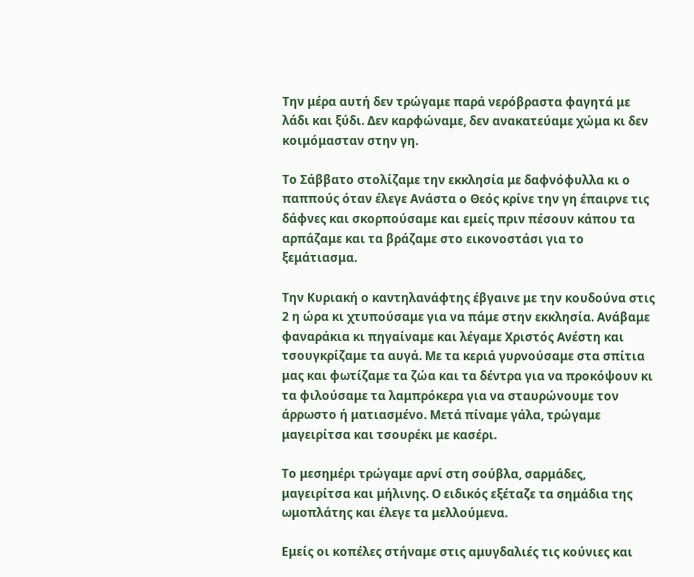Την μέρα αυτή δεν τρώγαμε παρά νερόβραστα φαγητά με λάδι και ξύδι. Δεν καρφώναμε, δεν ανακατεύαμε χώμα κι δεν κοιμόμασταν στην γη.

Το Σάββατο στολίζαμε την εκκλησία με δαφνόφυλλα κι ο παππούς όταν έλεγε Ανάστα ο Θεός κρίνε την γη έπαιρνε τις δάφνες και σκορπούσαμε και εμείς πριν πέσουν κάπου τα αρπάζαμε και τα βράζαμε στο εικονοστάσι για το ξεμάτιασμα.

Την Κυριακή ο καντηλανάφτης έβγαινε με την κουδούνα στις 2 η ώρα κι χτυπούσαμε για να πάμε στην εκκλησία. Ανάβαμε φαναράκια κι πηγαίναμε και λέγαμε Χριστός Ανέστη και τσουγκρίζαμε τα αυγά. Με τα κεριά γυρνούσαμε στα σπίτια μας και φωτίζαμε τα ζώα και τα δέντρα για να προκόψουν κι τα φιλούσαμε τα λαμπρόκερα για να σταυρώνουμε τον άρρωστο ή ματιασμένο. Μετά πίναμε γάλα, τρώγαμε μαγειρίτσα και τσουρέκι με κασέρι.

Το μεσημέρι τρώγαμε αρνί στη σούβλα, σαρμάδες, μαγειρίτσα και μήλινης. Ο ειδικός εξέταζε τα σημάδια της ωμοπλάτης και έλεγε τα μελλούμενα.

Εμείς οι κοπέλες στήναμε στις αμυγδαλιές τις κούνιες και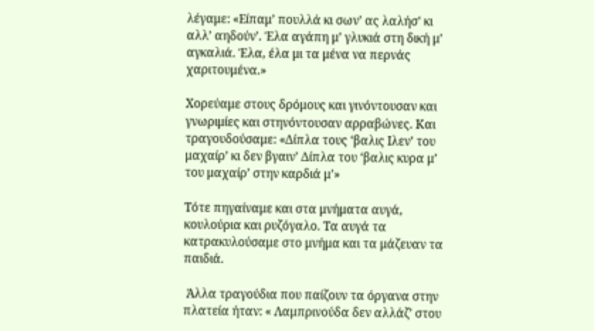λέγαμε: «Είπαμ’ πουλλά κι σων’ ας λαλήσ’ κι αλλ’ αηδούν’. Έλα αγάπη μ’ γλυκιά στη δική μ’ αγκαλιά. Έλα, έλα μι τα μένα να περνάς χαριτουμένα.»

Χορεύαμε στους δρόμους και γινόντουσαν και γνωριμίες και στηνόντουσαν αρραβώνες. Και τραγουδούσαμε: «Δίπλα τους ‘βαλις Ιλεν’ του μαχαίρ’ κι δεν βγαιν’ Δίπλα του ‘βαλις κυρα μ’ του μαχαίρ’ στην καρδιά μ’»

Τότε πηγαίναμε και στα μνήματα αυγά, κουλούρια και ρυζόγαλο. Τα αυγά τα κατρακυλούσαμε στο μνήμα και τα μάζευαν τα παιδιά.

 Άλλα τραγούδια που παίζουν τα όργανα στην πλατεία ήταν: « Λαμπρινούδα δεν αλλάζ’ στου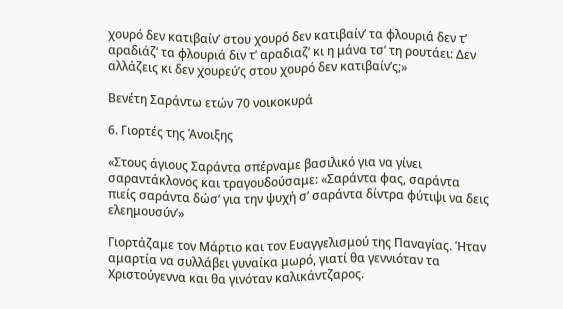χουρό δεν κατιβαίν’ στου χουρό δεν κατιβαίν’ τα φλουριά δεν τ’ αραδιάζ’ τα φλουριά διν τ’ αραδιαζ’ κι η μάνα τσ’ τη ρουτάει: Δεν αλλάζεις κι δεν χουρεύ’ς στου χουρό δεν κατιβαίν’ς;»

Βενέτη Σαράντω ετών 70 νοικοκυρά

6. Γιορτές της Άνοιξης

«Στους άγιους Σαράντα σπέρναμε βασιλικό για να γίνει σαραντάκλονος και τραγουδούσαμε: «Σαράντα φας, σαράντα πιείς σαράντα δώσ’ για την ψυχή σ’ σαράντα δίντρα φύτιψι να δεις ελεημουσύν’»

Γιορτάζαμε τον Μάρτιο και τον Ευαγγελισμού της Παναγίας. Ήταν αμαρτία να συλλάβει γυναίκα μωρό, γιατί θα γεννιόταν τα Χριστούγεννα και θα γινόταν καλικάντζαρος.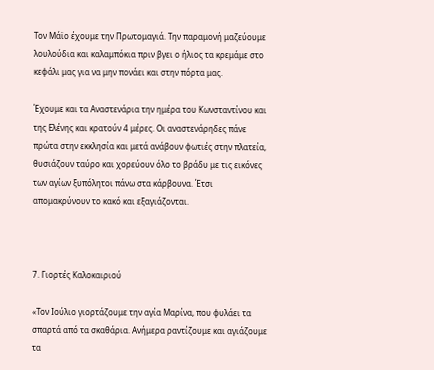Τον Μάϊο έχουμε την Πρωτομαγιά. Την παραμονή μαζεύουμε λουλούδια και καλαμπόκια πριν βγει ο ήλιος τα κρεμάμε στο κεφάλι μας για να μην πονάει και στην πόρτα μας.

Έχουμε και τα Αναστενάρια την ημέρα του Κωνσταντίνου και της Ελένης και κρατούν 4 μέρες. Οι αναστενάρηδες πάνε πρώτα στην εκκλησία και μετά ανάβουν φωτιές στην πλατεία, θυσιάζουν ταύρο και χορεύουν όλο το βράδυ με τις εικόνες των αγίων ξυπόλητοι πάνω στα κάρβουνα. Έτσι απομακρύνουν το κακό και εξαγιάζονται.



7. Γιορτές Καλοκαιριού

«Τον Ιούλιο γιορτάζουμε την αγία Μαρίνα, που φυλάει τα σπαρτά από τα σκαθάρια. Ανήμερα ραντίζουμε και αγιάζουμε τα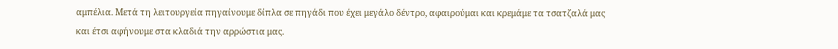αμπέλια. Μετά τη λειτουργεία πηγαίνουμε δίπλα σε πηγάδι που έχει μεγάλο δέντρο, αφαιρούμαι και κρεμάμε τα τσατζαλά μας και έτσι αφήνουμε στα κλαδιά την αρρώστια μας.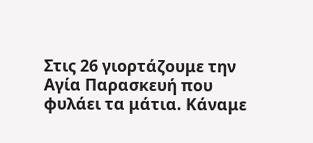Στις 26 γιορτάζουμε την Αγία Παρασκευή που φυλάει τα μάτια. Κάναμε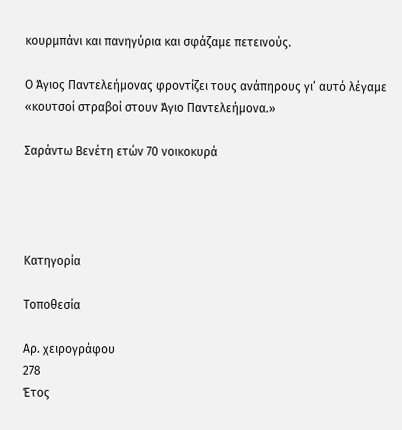κουρμπάνι και πανηγύρια και σφάζαμε πετεινούς.

Ο Άγιος Παντελεήμονας φροντίζει τους ανάπηρους γι’ αυτό λέγαμε «κουτσοί στραβοί στουν Άγιο Παντελεήμονα.»

Σαράντω Βενέτη ετών 70 νοικοκυρά




Κατηγορία

Τοποθεσία

Αρ. χειρογράφου
278
Έτος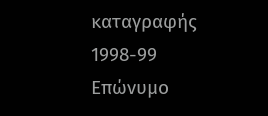καταγραφής
1998-99
Επώνυμο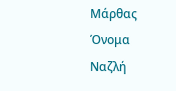Μάρθας
Όνομα
Ναζλή